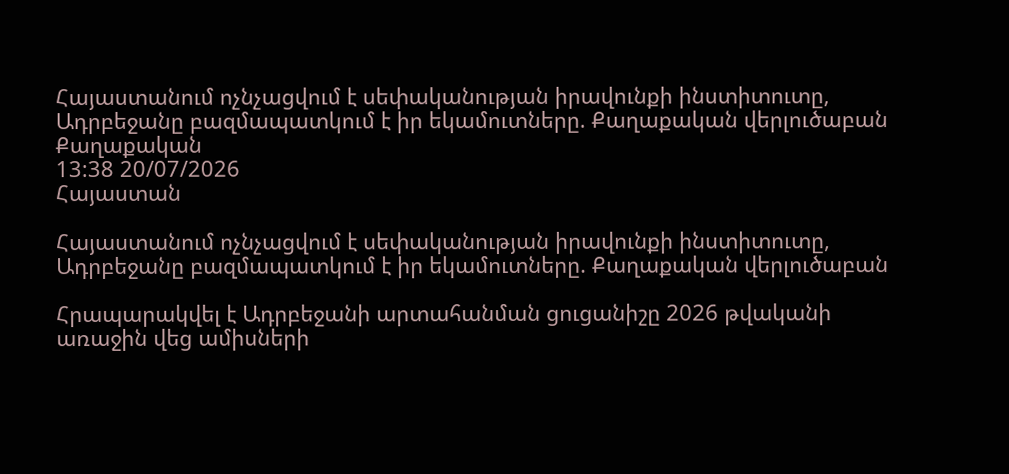Հայաստանում ոչնչացվում է սեփականության իրավունքի ինստիտուտը, Ադրբեջանը բազմապատկում է իր եկամուտները. Քաղաքական վերլուծաբան
Քաղաքական
13:38 20/07/2026
Հայաստան

Հայաստանում ոչնչացվում է սեփականության իրավունքի ինստիտուտը, Ադրբեջանը բազմապատկում է իր եկամուտները. Քաղաքական վերլուծաբան

Հրապարակվել է Ադրբեջանի արտահանման ցուցանիշը 2026 թվականի առաջին վեց ամիսների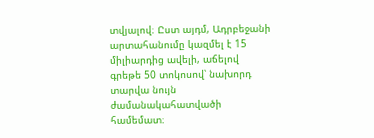տվյալով։ Ըստ այդմ, Ադրբեջանի արտահանումը կազմել է 15 միլիարդից ավելի, աճելով գրեթե 50 տոկոսով՝ նախորդ տարվա նույն ժամանակահատվածի համեմատ։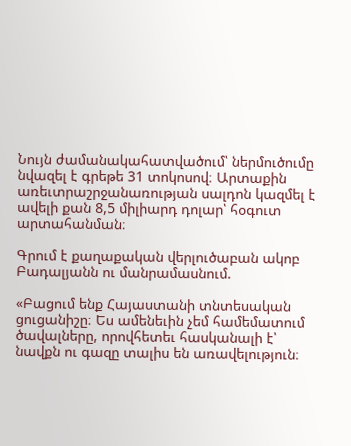Նույն ժամանակահատվածում՝ ներմուծումը նվազել է գրեթե 31 տոկոսով։ Արտաքին առեւտրաշրջանառության սալդոն կազմել է ավելի քան 8,5 միլիարդ դոլար՝ հօգուտ արտահանման։

Գրում է քաղաքական վերլուծաբան ակոբ Բադալյանն ու մանրամասնում.

«Բացում ենք Հայաստանի տնտեսական ցուցանիշը։ Ես ամենեւին չեմ համեմատում ծավալները, որովհետեւ հասկանալի է՝ նավքն ու գազը տալիս են առավելություն։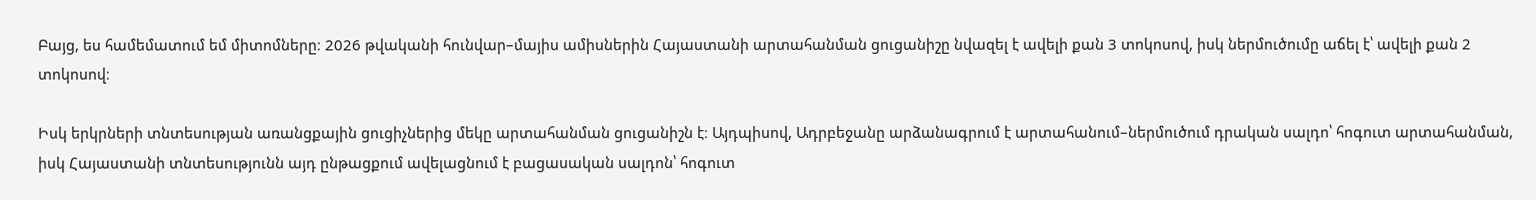Բայց, ես համեմատում եմ միտոմները։ 2026 թվականի հունվար–մայիս ամիսներին Հայաստանի արտահանման ցուցանիշը նվազել է ավելի քան 3 տոկոսով, իսկ ներմուծումը աճել է՝ ավելի քան 2 տոկոսով։

Իսկ երկրների տնտեսության առանցքային ցուցիչներից մեկը արտահանման ցուցանիշն է։ Այդպիսով, Ադրբեջանը արձանագրում է արտահանում–ներմուծում դրական սալդո՝ հոգուտ արտահանման, իսկ Հայաստանի տնտեսությունն այդ ընթացքում ավելացնում է բացասական սալդոն՝ հոգուտ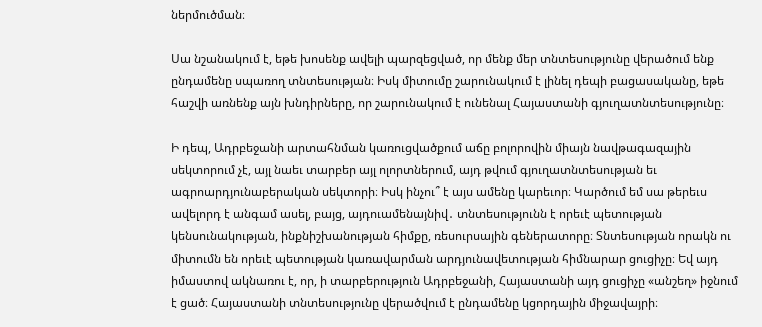ներմուծման։

Սա նշանակում է, եթե խոսենք ավելի պարզեցված, որ մենք մեր տնտեսությունը վերածում ենք ընդամենը սպառող տնտեսության։ Իսկ միտումը շարունակում է լինել դեպի բացասականը, եթե հաշվի առնենք այն խնդիրները, որ շարունակում է ունենալ Հայաստանի գյուղատնտեսությունը։

Ի դեպ, Ադրբեջանի արտահնման կառուցվածքում աճը բոլորովին միայն նավթագազային սեկտորում չէ, այլ նաեւ տարբեր այլ ոլորտներում, այդ թվում գյուղատնտեսության եւ ագրոարդյունաբերական սեկտորի։ Իսկ ինչու՞ է այս ամենը կարեւոր։ Կարծում եմ սա թերեւս ավելորդ է անգամ ասել, բայց, այդուամենայնիվ․ տնտեսությունն է որեւէ պետության կենսունակության, ինքնիշխանության հիմքը, ռեսուրսային գեներատորը։ Տնտեսության որակն ու միտումն են որեւէ պետության կառավարման արդյունավետության հիմնարար ցուցիչը։ Եվ այդ իմաստով ակնառու է, որ, ի տարբերություն Ադրբեջանի, Հայաստանի այդ ցուցիչը «անշեղ» իջնում է ցած։ Հայաստանի տնտեսությունը վերածվում է ընդամենը կցորդային միջավայրի։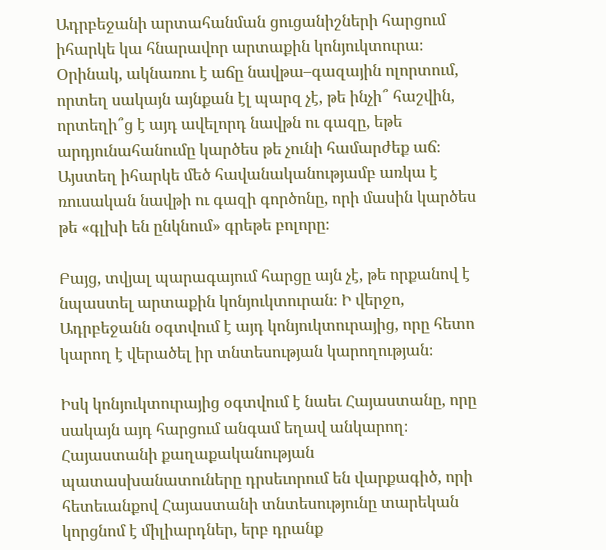Ադրբեջանի արտահանման ցուցանիշների հարցում իհարկե կա հնարավոր արտաքին կոնյուկտուրա։ Օրինակ, ակնառու է աճը նավթա–գազային ոլորտում, որտեղ սակայն այնքան էլ պարզ չէ, թե ինչի՞ հաշվին, որտեղի՞ց է այդ ավելորդ նավթն ու գազը, եթե արդյունահանումը կարծես թե չունի համարժեք աճ։ Այստեղ իհարկե մեծ հավանականությամբ առկա է ռուսական նավթի ու գազի գործոնը, որի մասին կարծես թե «գլխի են ընկնում» գրեթե բոլորը։

Բայց, տվյալ պարագայում հարցը այն չէ, թե որքանով է նպաստել արտաքին կոնյուկտուրան։ Ի վերջո, Ադրբեջանն օգտվում է այդ կոնյուկտուրայից, որը հետո կարող է վերածել իր տնտեսության կարողության։

Իսկ կոնյուկտուրայից օգտվում է նաեւ Հայաստանը, որը սակայն այդ հարցում անգամ եղավ անկարող։ Հայաստանի քաղաքականության պատասխանատուները դրսեւորում են վարքագիծ, որի հետեւանքով Հայաստանի տնտեսությունը տարեկան կորցնոմ է միլիարդներ, երբ դրանք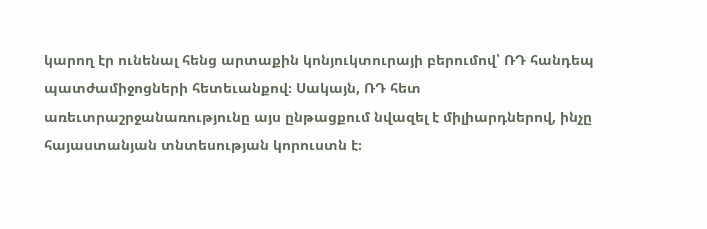կարող էր ունենալ հենց արտաքին կոնյուկտուրայի բերումով՝ ՌԴ հանդեպ պատժամիջոցների հետեւանքով։ Սակայն, ՌԴ հետ առեւտրաշրջանառությունը այս ընթացքում նվազել է միլիարդներով, ինչը հայաստանյան տնտեսության կորուստն է։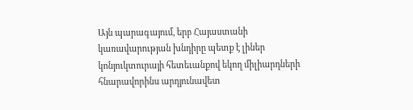Այն պարագայում, երբ Հայաստանի կառավարության խնդիրը պետք է լիներ կոնյուկտուրայի հետեւանքով եկող միլիարդների հնարավորինս արդյունավետ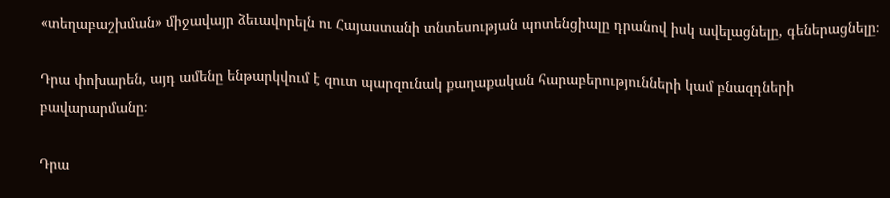«տեղաբաշխման» միջավայր ձեւավորելն ու Հայաստանի տնտեսության պոտենցիալը դրանով իսկ ավելացնելը, գեներացնելը։

Դրա փոխարեն, այդ ամենը ենթարկվում է զուտ պարզունակ քաղաքական հարաբերությունների կամ բնազդների բավարարմանը։

Դրա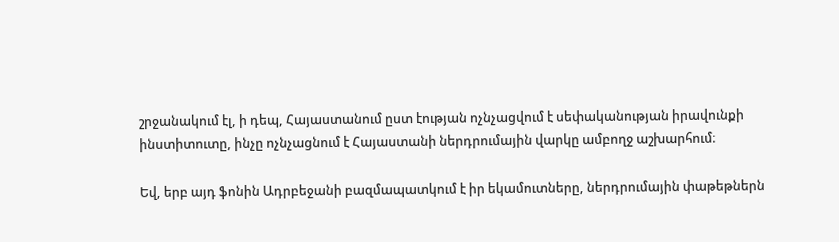շրջանակում էլ, ի դեպ, Հայաստանում ըստ էության ոչնչացվում է սեփականության իրավունքի ինստիտուտը, ինչը ոչնչացնում է Հայաստանի ներդրումային վարկը ամբողջ աշխարհում։

Եվ, երբ այդ ֆոնին Ադրբեջանի բազմապատկում է իր եկամուտները, ներդրումային փաթեթներն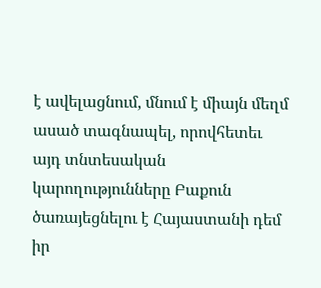է ավելացնում, մնում է միայն մեղմ ասած տագնապել, որովհետեւ այդ տնտեսական կարողությունները Բաքուն ծառայեցնելու է Հայաստանի դեմ իր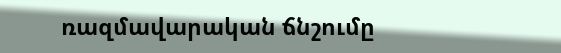ռազմավարական ճնշումը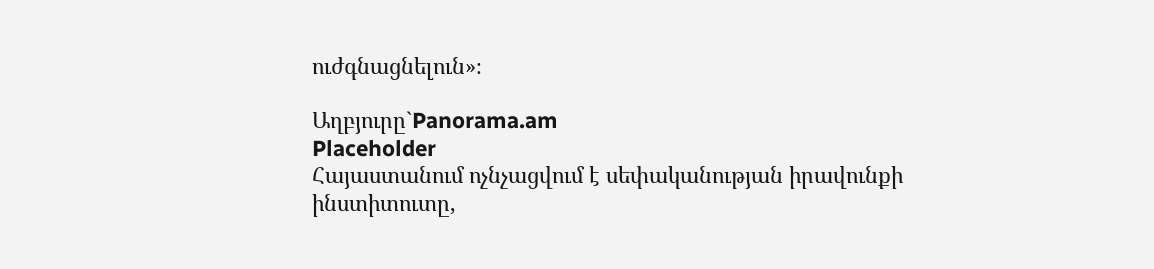ուժգնացնելուն»։

Աղբյուրը`Panorama.am
Placeholder
Հայաստանում ոչնչացվում է սեփականության իրավունքի ինստիտուտը,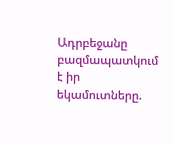Ադրբեջանը բազմապատկում է իր եկամուտները.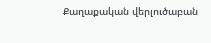Քաղաքական վերլուծաբան